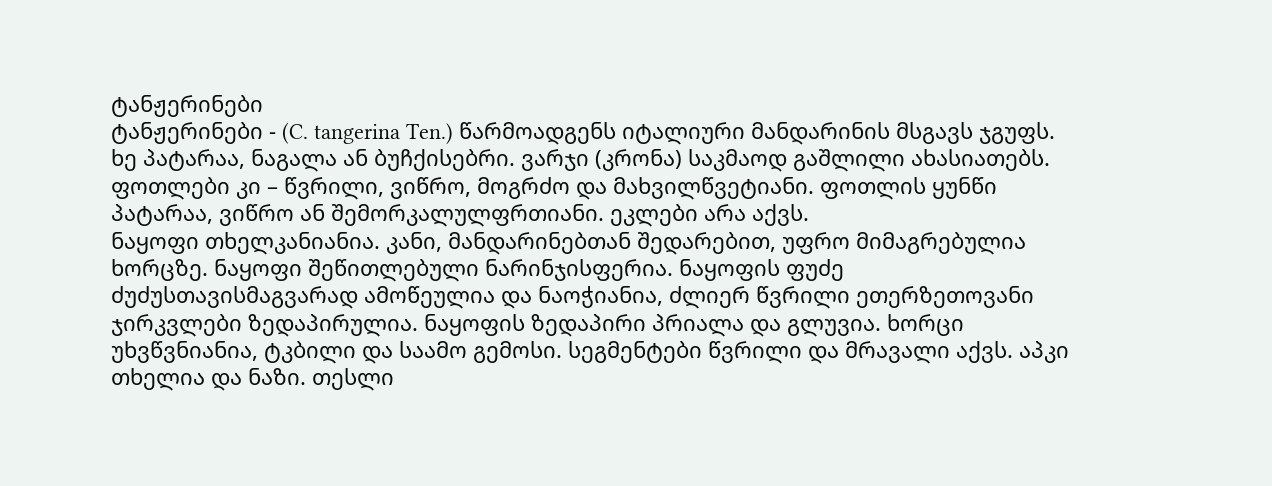ტანჟერინები
ტანჟერინები - (C. tangerina Ten.) წარმოადგენს იტალიური მანდარინის მსგავს ჯგუფს.
ხე პატარაა, ნაგალა ან ბუჩქისებრი. ვარჯი (კრონა) საკმაოდ გაშლილი ახასიათებს. ფოთლები კი – წვრილი, ვიწრო, მოგრძო და მახვილწვეტიანი. ფოთლის ყუნწი პატარაა, ვიწრო ან შემორკალულფრთიანი. ეკლები არა აქვს.
ნაყოფი თხელკანიანია. კანი, მანდარინებთან შედარებით, უფრო მიმაგრებულია ხორცზე. ნაყოფი შეწითლებული ნარინჯისფერია. ნაყოფის ფუძე ძუძუსთავისმაგვარად ამოწეულია და ნაოჭიანია, ძლიერ წვრილი ეთერზეთოვანი ჯირკვლები ზედაპირულია. ნაყოფის ზედაპირი პრიალა და გლუვია. ხორცი უხვწვნიანია, ტკბილი და საამო გემოსი. სეგმენტები წვრილი და მრავალი აქვს. აპკი თხელია და ნაზი. თესლი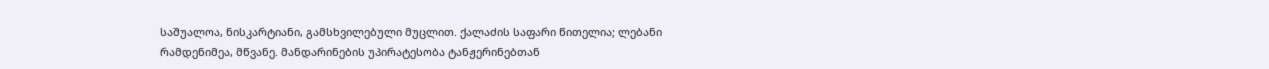საშუალოა, ნისკარტიანი, გამსხვილებული მუცლით. ქალაძის საფარი წითელია; ლებანი რამდენიმეა, მწვანე. მანდარინების უპირატესობა ტანჟერინებთან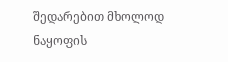შედარებით მხოლოდ ნაყოფის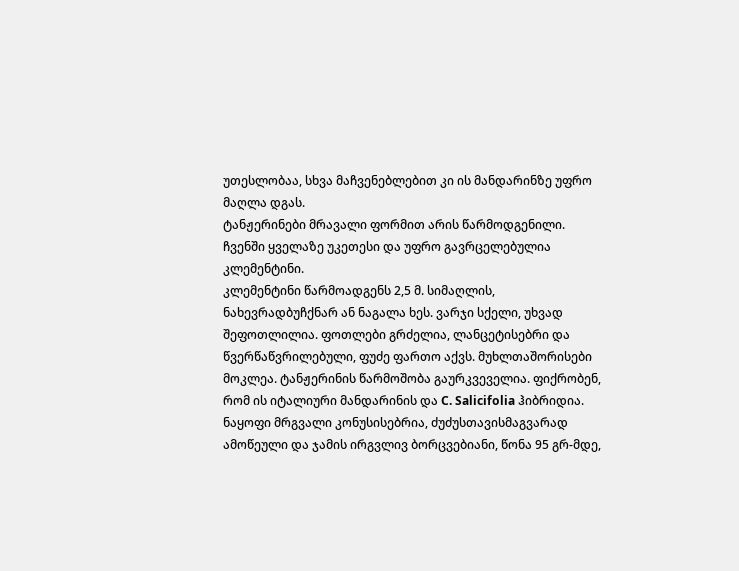უთესლობაა, სხვა მაჩვენებლებით კი ის მანდარინზე უფრო მაღლა დგას.
ტანჟერინები მრავალი ფორმით არის წარმოდგენილი. ჩვენში ყველაზე უკეთესი და უფრო გავრცელებულია კლემენტინი.
კლემენტინი წარმოადგენს 2,5 მ. სიმაღლის, ნახევრადბუჩქნარ ან ნაგალა ხეს. ვარჯი სქელი, უხვად შეფოთლილია. ფოთლები გრძელია, ლანცეტისებრი და წვერწაწვრილებული, ფუძე ფართო აქვს. მუხლთაშორისები მოკლეა. ტანჟერინის წარმოშობა გაურკვეველია. ფიქრობენ, რომ ის იტალიური მანდარინის და C. Salicifolia ჰიბრიდია.
ნაყოფი მრგვალი კონუსისებრია, ძუძუსთავისმაგვარად ამოწეული და ჯამის ირგვლივ ბორცვებიანი, წონა 95 გრ-მდე,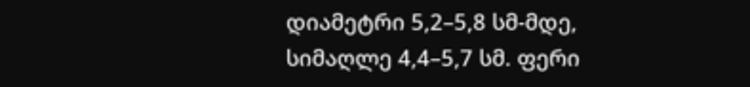დიამეტრი 5,2–5,8 სმ-მდე, სიმაღლე 4,4–5,7 სმ. ფერი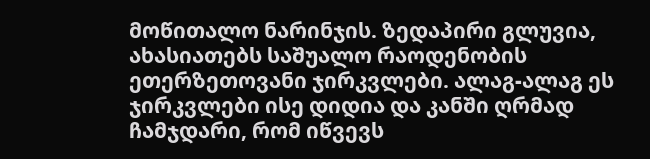მოწითალო ნარინჯის. ზედაპირი გლუვია, ახასიათებს საშუალო რაოდენობის ეთერზეთოვანი ჯირკვლები. ალაგ-ალაგ ეს ჯირკვლები ისე დიდია და კანში ღრმად ჩამჯდარი, რომ იწვევს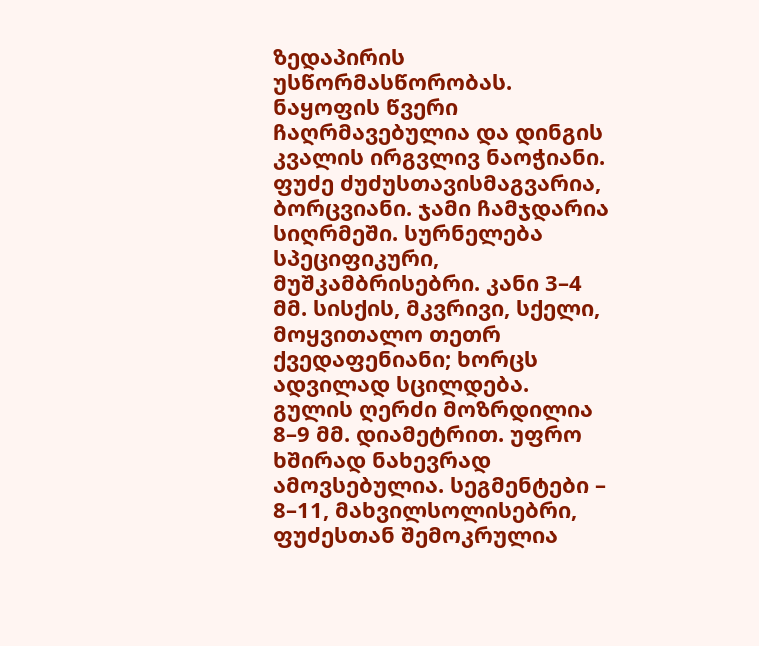ზედაპირის უსწორმასწორობას.
ნაყოფის წვერი ჩაღრმავებულია და დინგის კვალის ირგვლივ ნაოჭიანი. ფუძე ძუძუსთავისმაგვარია, ბორცვიანი. ჯამი ჩამჯდარია სიღრმეში. სურნელება სპეციფიკური, მუშკამბრისებრი. კანი 3–4 მმ. სისქის, მკვრივი, სქელი, მოყვითალო თეთრ ქვედაფენიანი; ხორცს ადვილად სცილდება. გულის ღერძი მოზრდილია 8–9 მმ. დიამეტრით. უფრო ხშირად ნახევრად ამოვსებულია. სეგმენტები – 8–11, მახვილსოლისებრი, ფუძესთან შემოკრულია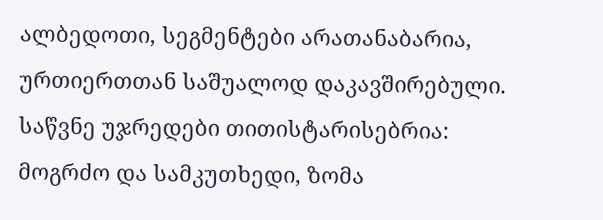ალბედოთი, სეგმენტები არათანაბარია, ურთიერთთან საშუალოდ დაკავშირებული. საწვნე უჯრედები თითისტარისებრია: მოგრძო და სამკუთხედი, ზომა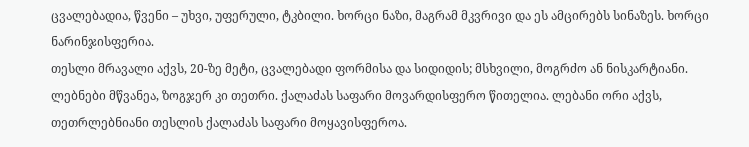ცვალებადია, წვენი – უხვი, უფერული, ტკბილი. ხორცი ნაზი, მაგრამ მკვრივი და ეს ამცირებს სინაზეს. ხორცი ნარინჯისფერია.
თესლი მრავალი აქვს, 20-ზე მეტი, ცვალებადი ფორმისა და სიდიდის; მსხვილი, მოგრძო ან ნისკარტიანი. ლებნები მწვანეა, ზოგჯერ კი თეთრი. ქალაძას საფარი მოვარდისფერო წითელია. ლებანი ორი აქვს, თეთრლებნიანი თესლის ქალაძას საფარი მოყავისფეროა.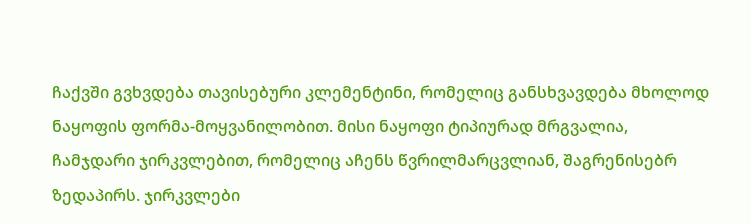ჩაქვში გვხვდება თავისებური კლემენტინი, რომელიც განსხვავდება მხოლოდ ნაყოფის ფორმა-მოყვანილობით. მისი ნაყოფი ტიპიურად მრგვალია, ჩამჯდარი ჯირკვლებით, რომელიც აჩენს წვრილმარცვლიან, შაგრენისებრ ზედაპირს. ჯირკვლები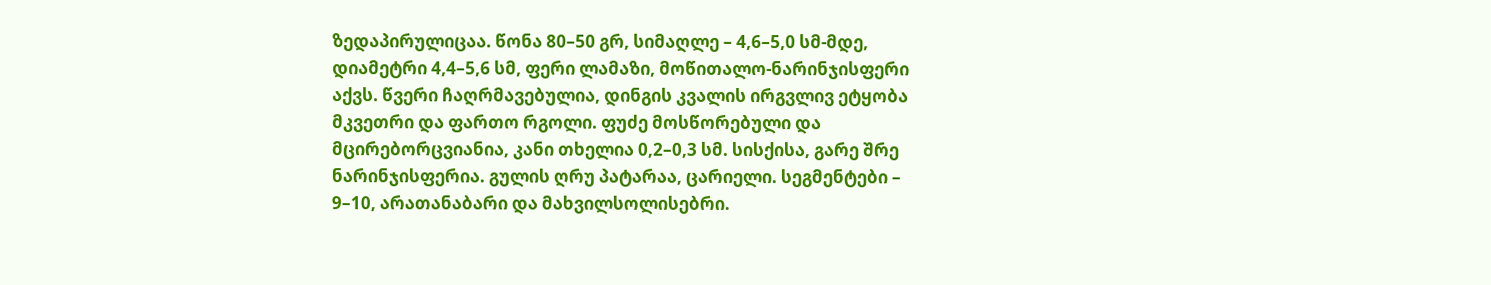ზედაპირულიცაა. წონა 80–50 გრ, სიმაღლე – 4,6–5,0 სმ-მდე, დიამეტრი 4,4–5,6 სმ, ფერი ლამაზი, მოწითალო-ნარინჯისფერი აქვს. წვერი ჩაღრმავებულია, დინგის კვალის ირგვლივ ეტყობა მკვეთრი და ფართო რგოლი. ფუძე მოსწორებული და მცირებორცვიანია, კანი თხელია 0,2–0,3 სმ. სისქისა, გარე შრე ნარინჯისფერია. გულის ღრუ პატარაა, ცარიელი. სეგმენტები – 9–10, არათანაბარი და მახვილსოლისებრი.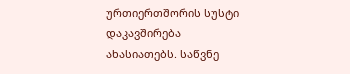ურთიერთშორის სუსტი დაკავშირება ახასიათებს. საწვნე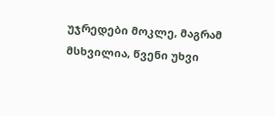უჯრედები მოკლე, მაგრამ მსხვილია, წვენი უხვი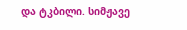და ტკბილი. სიმჟავე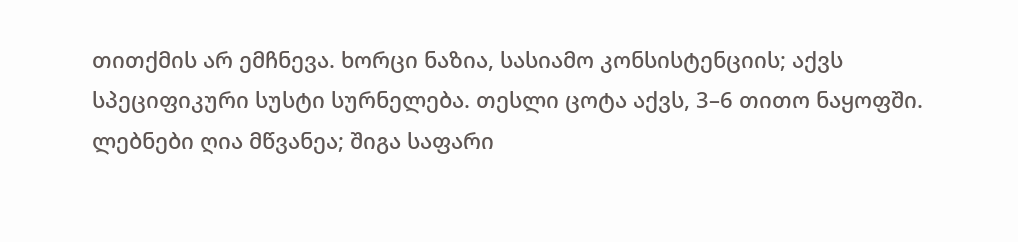თითქმის არ ემჩნევა. ხორცი ნაზია, სასიამო კონსისტენციის; აქვს სპეციფიკური სუსტი სურნელება. თესლი ცოტა აქვს, 3–6 თითო ნაყოფში. ლებნები ღია მწვანეა; შიგა საფარი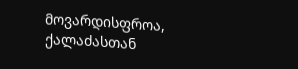მოვარდისფროა, ქალაძასთან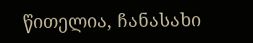წითელია, ჩანასახი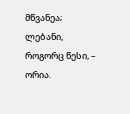მწვანეა; ლებანი, როგორც წესი, – ორია.